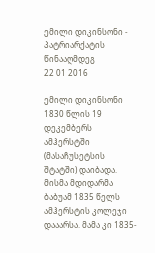ემილი დიკინსონი - პატრიარქატის წინააღმდეგ
22 01 2016

ემილი დიკინსონი 1830 წლის 19 დეკემბერს ამჰერსტში (მასაჩუსეტსის შტატში) დაიბადა. მისმა მდიდარმა ბაბუამ 1835 წელს ამჰერსტის კოლეჯი დააარსა. მამა კი 1835-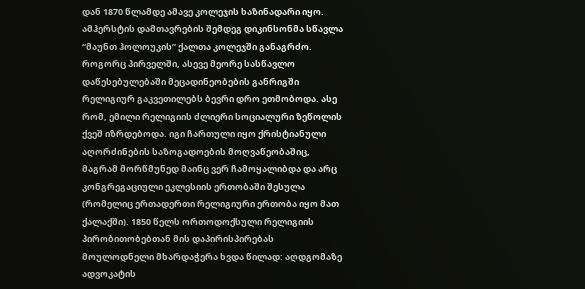დან 1870 წლამდე ამავე კოლეჯის ხაზინადარი იყო. ამჰერსტის დამთავრების შემდეგ დიკინსონმა სწავლა “მაუნთ ჰოლოუკის” ქალთა კოლეჯში განაგრძო. როგორც პირველში, ასევე მეორე სასწავლო დაწესებულებაში მეცადინეობების განრიგში რელიგიურ გაკვეთილებს ბევრი დრო ეთმობოდა. ასე რომ, ემილი რელიგიის ძლიერი სოციალური ზეწოლის ქვეშ იზრდებოდა. იგი ჩართული იყო ქრისტიანული აღორძინების საზოგადოების მოღვაწეობაშიც, მაგრამ მორწმუნედ მაინც ვერ ჩამოყალიბდა და არც კონგრეგაციული ეკლესიის ერთობაში შესულა (რომელიც ერთადერთი რელიგიური ერთობა იყო მათ ქალაქში). 1850 წელს ორთოდოქსული რელიგიის პირობითობებთან მის დაპირისპირებას მოულოდნელი მხარდაჭერა ხვდა წილად: აღდგომაზე ადვოკატის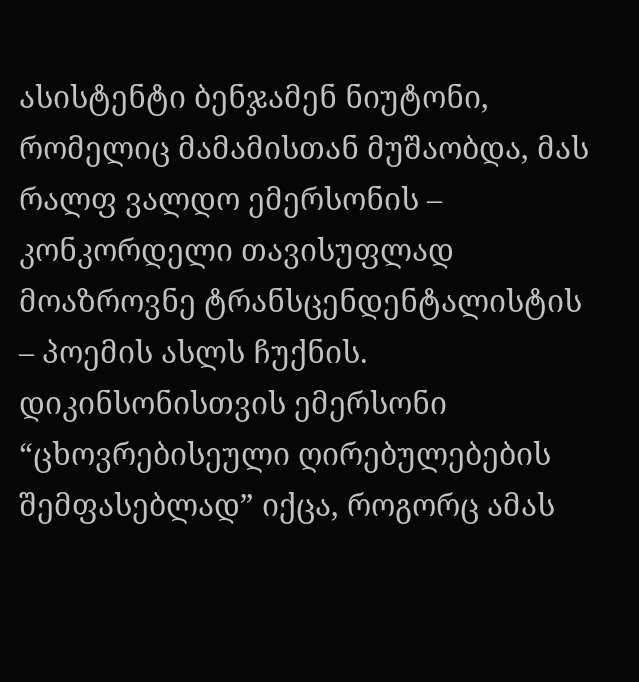ასისტენტი ბენჯამენ ნიუტონი, რომელიც მამამისთან მუშაობდა, მას რალფ ვალდო ემერსონის – კონკორდელი თავისუფლად მოაზროვნე ტრანსცენდენტალისტის – პოემის ასლს ჩუქნის. დიკინსონისთვის ემერსონი “ცხოვრებისეული ღირებულებების შემფასებლად” იქცა, როგორც ამას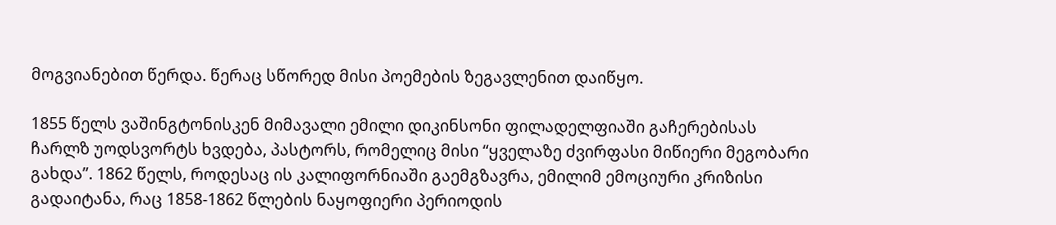მოგვიანებით წერდა. წერაც სწორედ მისი პოემების ზეგავლენით დაიწყო.

1855 წელს ვაშინგტონისკენ მიმავალი ემილი დიკინსონი ფილადელფიაში გაჩერებისას ჩარლზ უოდსვორტს ხვდება, პასტორს, რომელიც მისი “ყველაზე ძვირფასი მიწიერი მეგობარი გახდა”. 1862 წელს, როდესაც ის კალიფორნიაში გაემგზავრა, ემილიმ ემოციური კრიზისი გადაიტანა, რაც 1858-1862 წლების ნაყოფიერი პერიოდის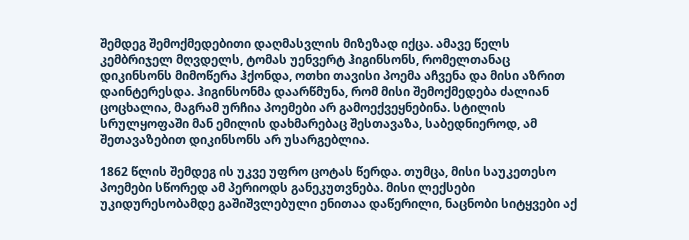შემდეგ შემოქმედებითი დაღმასვლის მიზეზად იქცა. ამავე წელს კემბრიჯელ მღვდელს, ტომას უენვერტ ჰიგინსონს, რომელთანაც დიკინსონს მიმოწერა ჰქონდა, ოთხი თავისი პოემა აჩვენა და მისი აზრით დაინტერესდა. ჰიგინსონმა დაარწმუნა, რომ მისი შემოქმედება ძალიან ცოცხალია, მაგრამ ურჩია პოემები არ გამოექვეყნებინა. სტილის სრულყოფაში მან ემილის დახმარებაც შესთავაზა, საბედნიეროდ, ამ შეთავაზებით დიკინსონს არ უსარგებლია.

1862 წლის შემდეგ ის უკვე უფრო ცოტას წერდა. თუმცა, მისი საუკეთესო პოემები სწორედ ამ პერიოდს განეკუთვნება. მისი ლექსები უკიდურესობამდე გაშიშვლებული ენითაა დაწერილი, ნაცნობი სიტყვები აქ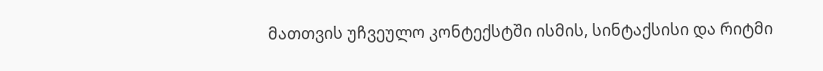მათთვის უჩვეულო კონტექსტში ისმის, სინტაქსისი და რიტმი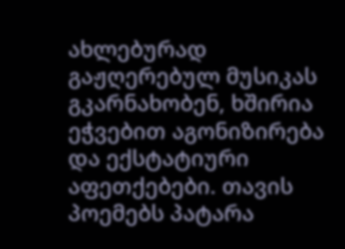ახლებურად გაჟღერებულ მუსიკას გკარნახობენ, ხშირია ეჭვებით აგონიზირება და ექსტატიური აფეთქებები. თავის პოემებს პატარა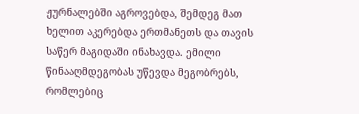ჟურნალებში აგროვებდა, შემდეგ მათ ხელით აკერებდა ერთმანეთს და თავის საწერ მაგიდაში ინახავდა. ემილი წინააღმდეგობას უწევდა მეგობრებს, რომლებიც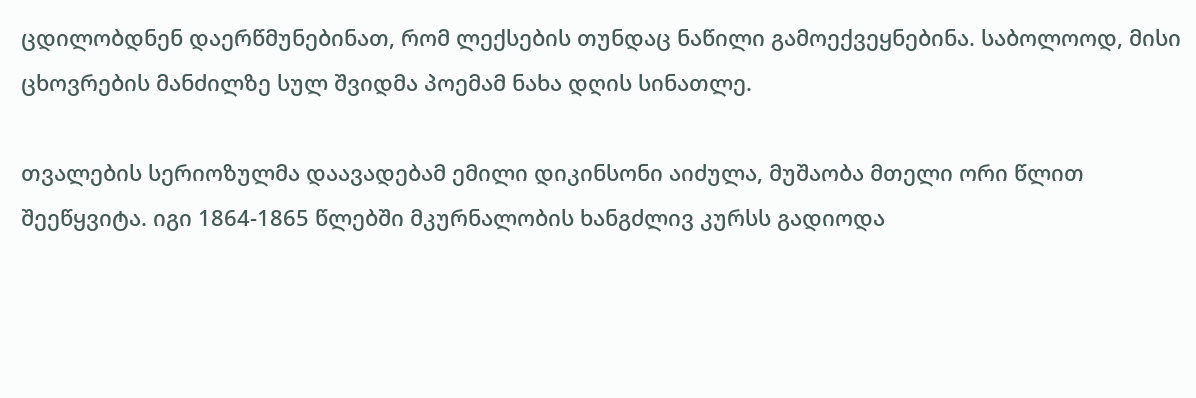ცდილობდნენ დაერწმუნებინათ, რომ ლექსების თუნდაც ნაწილი გამოექვეყნებინა. საბოლოოდ, მისი ცხოვრების მანძილზე სულ შვიდმა პოემამ ნახა დღის სინათლე.

თვალების სერიოზულმა დაავადებამ ემილი დიკინსონი აიძულა, მუშაობა მთელი ორი წლით შეეწყვიტა. იგი 1864-1865 წლებში მკურნალობის ხანგძლივ კურსს გადიოდა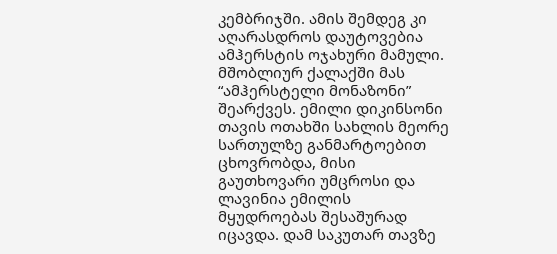კემბრიჯში. ამის შემდეგ კი აღარასდროს დაუტოვებია ამჰერსტის ოჯახური მამული. მშობლიურ ქალაქში მას “ამჰერსტელი მონაზონი” შეარქვეს. ემილი დიკინსონი თავის ოთახში სახლის მეორე სართულზე განმარტოებით ცხოვრობდა, მისი გაუთხოვარი უმცროსი და ლავინია ემილის მყუდროებას შესაშურად იცავდა. დამ საკუთარ თავზე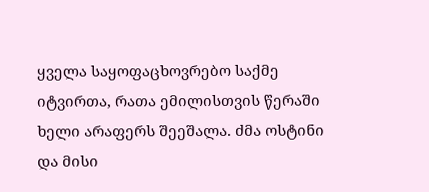ყველა საყოფაცხოვრებო საქმე იტვირთა, რათა ემილისთვის წერაში ხელი არაფერს შეეშალა. ძმა ოსტინი და მისი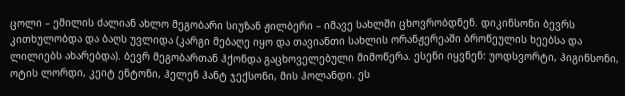ცოლი – ემილის ძალიან ახლო მეგობარი სიუზან ჟილბერი – იმავე სახლში ცხოვრობდნენ. დიკინსონი ბევრს კითხულობდა და ბაღს უვლიდა (კარგი მებაღე იყო და თავიანთი სახლის ორანჟერეაში ბროწეულის ხეებსა და ლილიებს ახარებდა). ბევრ მეგობართან ჰქონდა გაცხოველებული მიმოწერა. ესენი იყვნენ: უოდსვორტი, ჰიგინსონი, ოტის ლორდი, კეიტ ენტონი, ჰელენ ჰანტ ჯექსონი, მის ჰოლანდი. ეს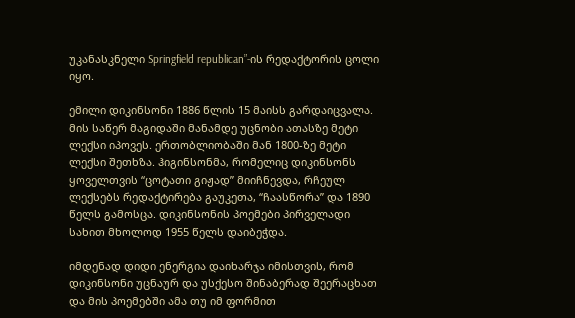უკანასკნელი Springfield republican”-ის რედაქტორის ცოლი იყო.

ემილი დიკინსონი 1886 წლის 15 მაისს გარდაიცვალა. მის საწერ მაგიდაში მანამდე უცნობი ათასზე მეტი ლექსი იპოვეს. ერთობლიობაში მან 1800-ზე მეტი ლექსი შეთხზა. ჰიგინსონმა, რომელიც დიკინსონს ყოველთვის “ცოტათი გიჟად” მიიჩნევდა, რჩეულ ლექსებს რედაქტირება გაუკეთა, “ჩაასწორა” და 1890 წელს გამოსცა. დიკინსონის პოემები პირველადი სახით მხოლოდ 1955 წელს დაიბეჭდა.

იმდენად დიდი ენერგია დაიხარჯა იმისთვის, რომ დიკინსონი უცნაურ და უსქესო შინაბერად შეერაცხათ და მის პოემებში ამა თუ იმ ფორმით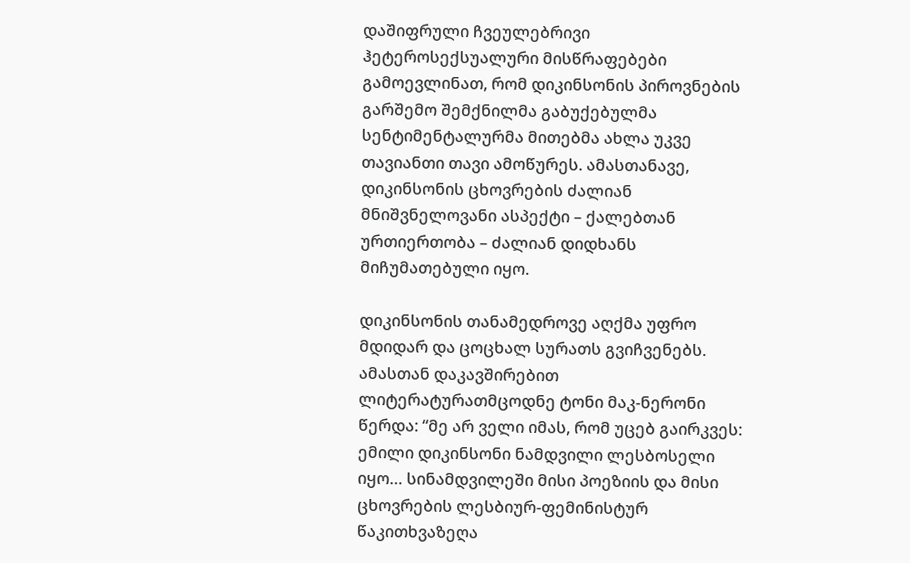დაშიფრული ჩვეულებრივი ჰეტეროსექსუალური მისწრაფებები გამოევლინათ, რომ დიკინსონის პიროვნების გარშემო შემქნილმა გაბუქებულმა სენტიმენტალურმა მითებმა ახლა უკვე თავიანთი თავი ამოწურეს. ამასთანავე, დიკინსონის ცხოვრების ძალიან მნიშვნელოვანი ასპექტი – ქალებთან ურთიერთობა – ძალიან დიდხანს მიჩუმათებული იყო.

დიკინსონის თანამედროვე აღქმა უფრო მდიდარ და ცოცხალ სურათს გვიჩვენებს. ამასთან დაკავშირებით ლიტერატურათმცოდნე ტონი მაკ-ნერონი წერდა: “მე არ ველი იმას, რომ უცებ გაირკვეს: ემილი დიკინსონი ნამდვილი ლესბოსელი იყო… სინამდვილეში მისი პოეზიის და მისი ცხოვრების ლესბიურ-ფემინისტურ წაკითხვაზეღა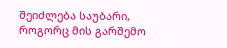შეიძლება საუბარი, როგორც მის გარშემო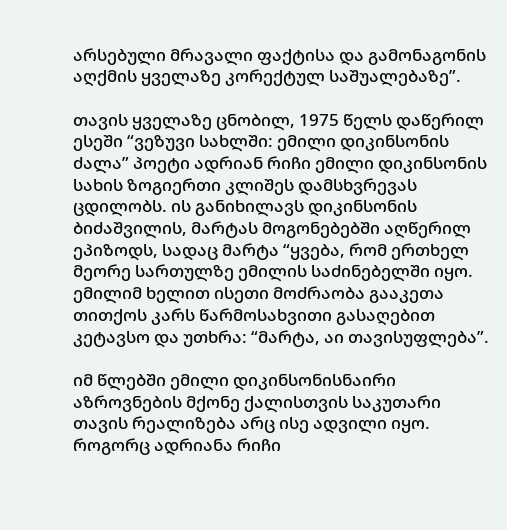არსებული მრავალი ფაქტისა და გამონაგონის აღქმის ყველაზე კორექტულ საშუალებაზე”.

თავის ყველაზე ცნობილ, 1975 წელს დაწერილ ესეში “ვეზუვი სახლში: ემილი დიკინსონის ძალა” პოეტი ადრიან რიჩი ემილი დიკინსონის სახის ზოგიერთი კლიშეს დამსხვრევას ცდილობს. ის განიხილავს დიკინსონის ბიძაშვილის, მარტას მოგონებებში აღწერილ ეპიზოდს, სადაც მარტა “ყვება, რომ ერთხელ მეორე სართულზე ემილის საძინებელში იყო. ემილიმ ხელით ისეთი მოძრაობა გააკეთა თითქოს კარს წარმოსახვითი გასაღებით კეტავსო და უთხრა: “მარტა, აი თავისუფლება”.

იმ წლებში ემილი დიკინსონისნაირი აზროვნების მქონე ქალისთვის საკუთარი თავის რეალიზება არც ისე ადვილი იყო. როგორც ადრიანა რიჩი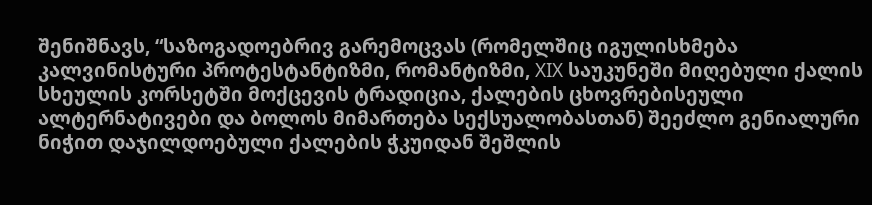შენიშნავს, “საზოგადოებრივ გარემოცვას (რომელშიც იგულისხმება კალვინისტური პროტესტანტიზმი, რომანტიზმი, XIX საუკუნეში მიღებული ქალის სხეულის კორსეტში მოქცევის ტრადიცია, ქალების ცხოვრებისეული ალტერნატივები და ბოლოს მიმართება სექსუალობასთან) შეეძლო გენიალური ნიჭით დაჯილდოებული ქალების ჭკუიდან შეშლის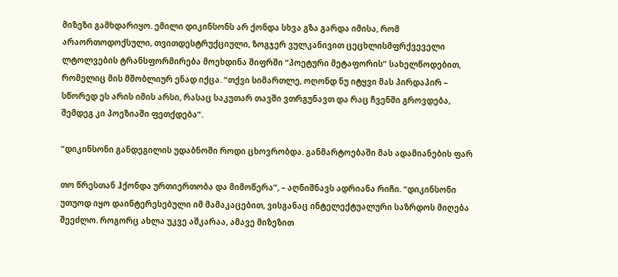მიზეზი გამხდარიყო. ემილი დიკინსონს არ ქონდა სხვა გზა გარდა იმისა, რომ არაორთოდოქსული, თვითდესტრუქციული, ზოგჯერ ვულკანივით ცეცხლისმფრქვეველი ლტოლვების ტრანსფორმირება მოეხდინა შიფრში “პოეტური მეტაფორის” სახელწოდებით, რომელიც მის მშობლიურ ენად იქცა. “თქვი სიმართლე, ოღონდ ნუ იტყვი მას პირდაპირ – სწორედ ეს არის იმის არსი, რასაც საკუთარ თავში ვთრგუნავთ და რაც ჩვენში გროვდება, შემდეგ კი პოეზიაში ფეთქდება”.

“დიკინსონი განდეგილის უდაბნოში როდი ცხოვრობდა. განმარტოებაში მას ადამიანების ფარ

თო წრესთან ჰქონდა ურთიერთობა და მიმოწერა”, – აღნიშნავს ადრიანა რიჩი. “დიკინსონი უთუოდ იყო დაინტერესებული იმ მამაკაცებით, ვისგანაც ინტელექტუალური საზრდოს მიღება შეეძლო. როგორც ახლა უკვე აშკარაა, ამავე მიზეზით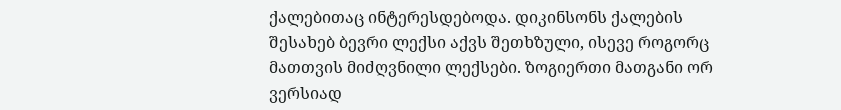ქალებითაც ინტერესდებოდა. დიკინსონს ქალების შესახებ ბევრი ლექსი აქვს შეთხზული, ისევე როგორც მათთვის მიძღვნილი ლექსები. ზოგიერთი მათგანი ორ ვერსიად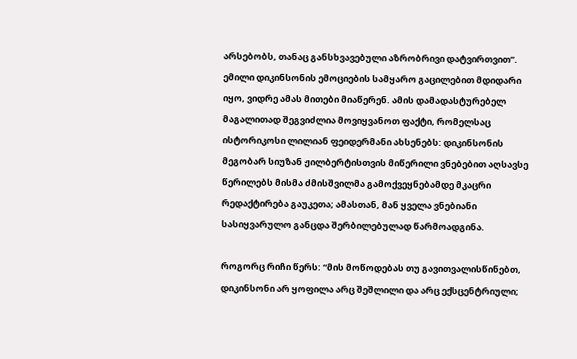არსებობს, თანაც განსხვავებული აზრობრივი დატვირთვით”. ემილი დიკინსონის ემოციების სამყარო გაცილებით მდიდარი იყო, ვიდრე ამას მითები მიაწერენ. ამის დამადასტურებელ მაგალითად შეგვიძლია მოვიყვანოთ ფაქტი, რომელსაც ისტორიკოსი ლილიან ფეიდერმანი ახსენებს: დიკინსონის მეგობარ სიუზან ჟილბერტისთვის მიწერილი ვნებებით აღსავსე წერილებს მისმა ძმისშვილმა გამოქვეყნებამდე მკაცრი რედაქტირება გაუკეთა; ამასთან, მან ყველა ვნებიანი სასიყვარულო განცდა შერბილებულად წარმოადგინა.

როგორც რიჩი წერს: “მის მოწოდებას თუ გავითვალისწინებთ, დიკინსონი არ ყოფილა არც შეშლილი და არც ექსცენტრიული;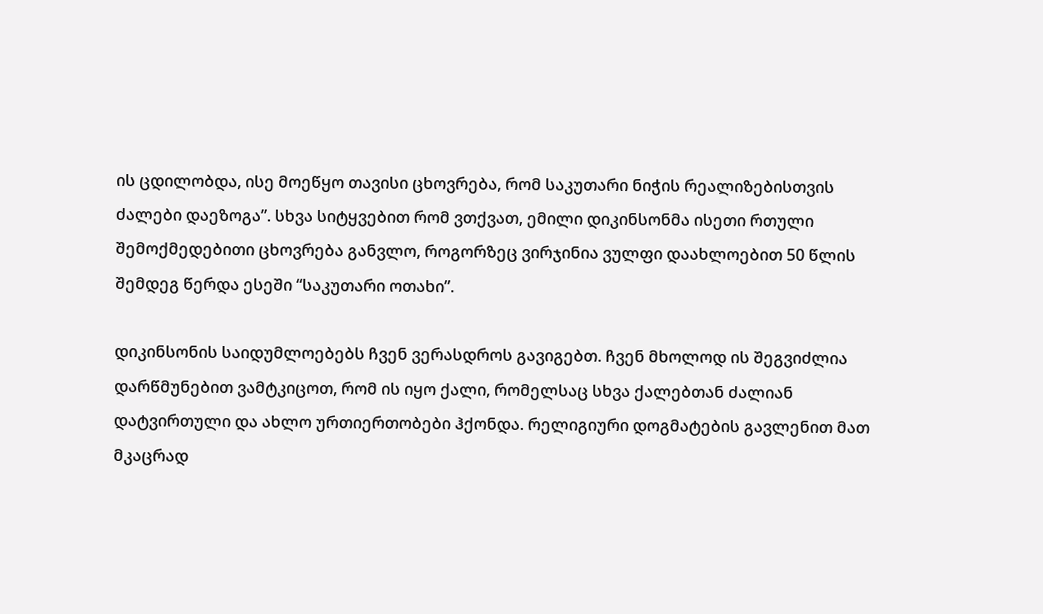ის ცდილობდა, ისე მოეწყო თავისი ცხოვრება, რომ საკუთარი ნიჭის რეალიზებისთვის ძალები დაეზოგა”. სხვა სიტყვებით რომ ვთქვათ, ემილი დიკინსონმა ისეთი რთული შემოქმედებითი ცხოვრება განვლო, როგორზეც ვირჯინია ვულფი დაახლოებით 50 წლის შემდეგ წერდა ესეში “საკუთარი ოთახი”.

დიკინსონის საიდუმლოებებს ჩვენ ვერასდროს გავიგებთ. ჩვენ მხოლოდ ის შეგვიძლია დარწმუნებით ვამტკიცოთ, რომ ის იყო ქალი, რომელსაც სხვა ქალებთან ძალიან დატვირთული და ახლო ურთიერთობები ჰქონდა. რელიგიური დოგმატების გავლენით მათ მკაცრად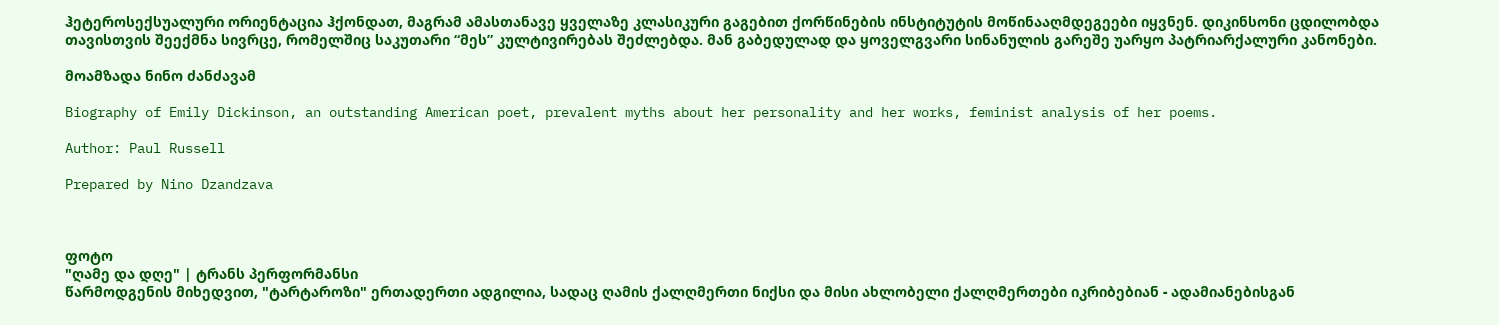ჰეტეროსექსუალური ორიენტაცია ჰქონდათ, მაგრამ ამასთანავე ყველაზე კლასიკური გაგებით ქორწინების ინსტიტუტის მოწინააღმდეგეები იყვნენ. დიკინსონი ცდილობდა თავისთვის შეექმნა სივრცე, რომელშიც საკუთარი “მეს” კულტივირებას შეძლებდა. მან გაბედულად და ყოველგვარი სინანულის გარეშე უარყო პატრიარქალური კანონები.

მოამზადა ნინო ძანძავამ

Biography of Emily Dickinson, an outstanding American poet, prevalent myths about her personality and her works, feminist analysis of her poems.

Author: Paul Russell

Prepared by Nino Dzandzava



ფოტო
"ღამე და დღე" | ტრანს პერფორმანსი
წარმოდგენის მიხედვით, "ტარტაროზი" ერთადერთი ადგილია, სადაც ღამის ქალღმერთი ნიქსი და მისი ახლობელი ქალღმერთები იკრიბებიან - ადამიანებისგან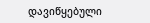დავიწყებული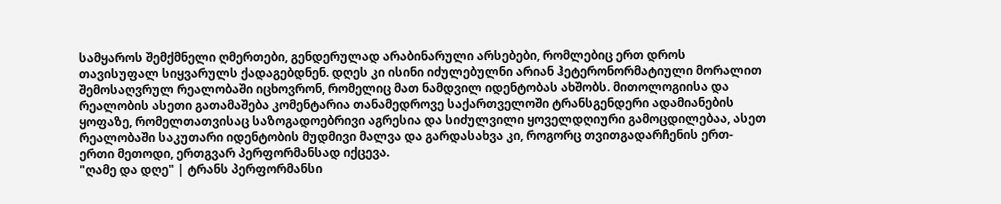სამყაროს შემქმნელი ღმერთები, გენდერულად არაბინარული არსებები, რომლებიც ერთ დროს თავისუფალ სიყვარულს ქადაგებდნენ. დღეს კი ისინი იძულებულნი არიან ჰეტერონორმატიული მორალით შემოსაღვრულ რეალობაში იცხოვრონ, რომელიც მათ ნამდვილ იდენტობას ახშობს. მითოლოგიისა და რეალობის ასეთი გათამაშება კომენტარია თანამედროვე საქართველოში ტრანსგენდერი ადამიანების ყოფაზე, რომელთათვისაც საზოგადოებრივი აგრესია და სიძულვილი ყოველდღიური გამოცდილებაა, ასეთ რეალობაში საკუთარი იდენტობის მუდმივი მალვა და გარდასახვა კი, როგორც თვითგადარჩენის ერთ-ერთი მეთოდი, ერთგვარ პერფორმანსად იქცევა.
"ღამე და დღე" | ტრანს პერფორმანსი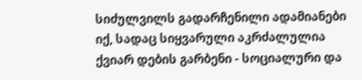სიძულვილს გადარჩენილი ადამიანები იქ, სადაც სიყვარული აკრძალულია
ქვიარ დების გარბენი - სოციალური და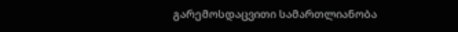გარემოსდაცვითი სამართლიანობა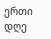ერთი დღე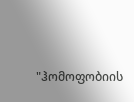"ჰომოფობიის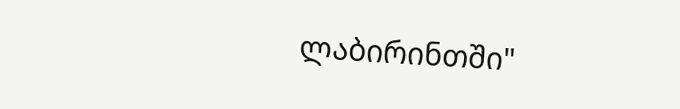ლაბირინთში"